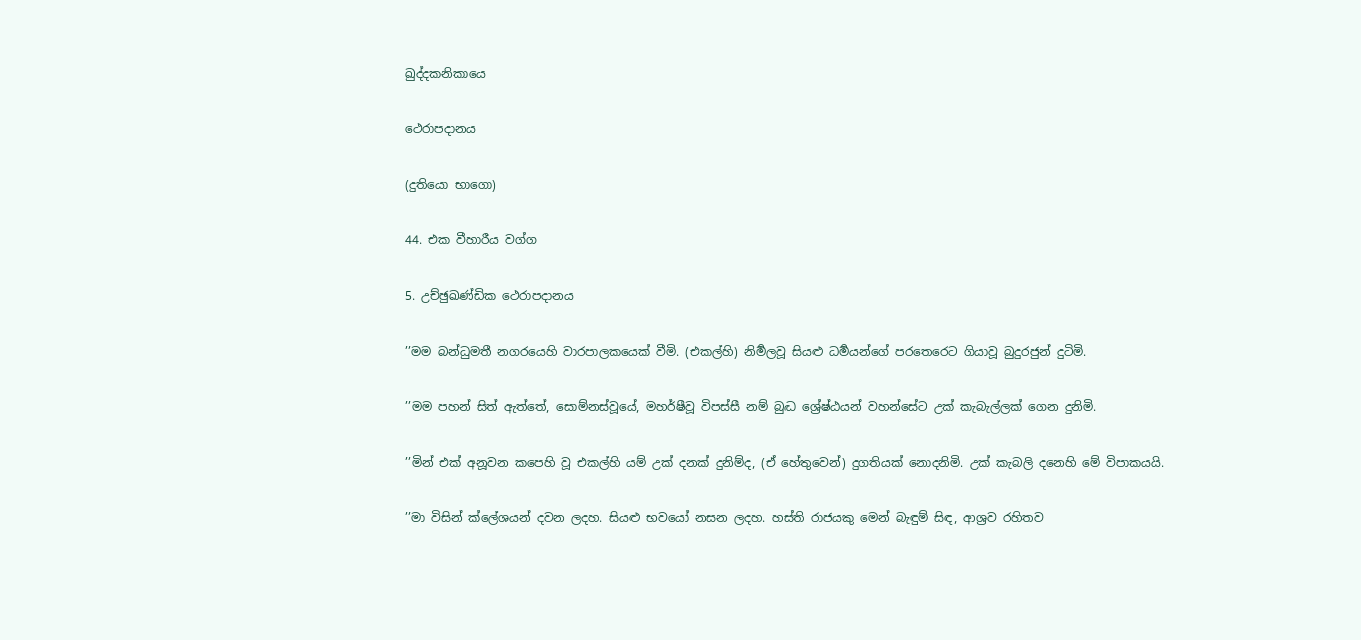ඛුද්දකනිකායෙ

ථෙරාපදානය

(දුතියො භාගො)

44. එක වීහාරීය වග්ග

5. උච්ඡුඛණ්ඩික ථෙරාපදානය

’’මම බන්ධුමතී නගරයෙහි වාරපාලකයෙක් වීමි. (එකල්හි) නිර්‍මලවූ සියළු ධර්‍මයන්ගේ පරතෙරෙට ගියාවූ බුදුරජුන් දුටිමි.

’’මම පහන් සිත් ඇත්තේ, සොම්නස්වූයේ, මහර්ෂීවූ විපස්සී නම් බුද්‍ධ ශ්‍රේෂ්ඨයන් වහන්සේට උක් කැබැල්ලක් ගෙන දුනිමි.

’’මින් එක් අනූවන කපෙහි වූ එකල්හි යම් උක් දනක් දුනිම්ද, (ඒ හේතුවෙන්) දුගතියක් නොදනිමි. උක් කැබලි දනෙහි මේ විපාකයයි.

’’මා විසින් ක්ලේශයන් දවන ලදහ. සියළු භවයෝ නසන ලදහ. හස්ති රාජයකු මෙන් බැඳුම් සිඳ, ආශ්‍රව රහිතව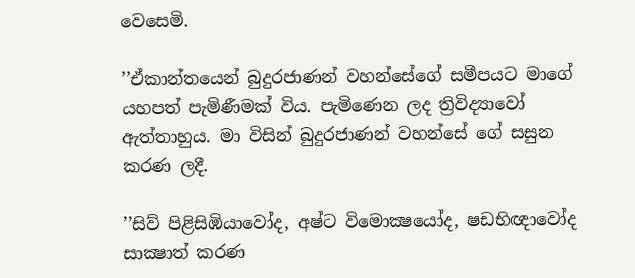වෙසෙමි.

’’ඒකාන්තයෙන් බුදුරජාණන් වහන්සේගේ සමීපයට මාගේ යහපත් පැමිණීමක් විය. පැමිණෙන ලද ත්‍රිවිද්‍යාවෝ ඇත්තාහුය. මා විසින් බුදුරජාණන් වහන්සේ ගේ සසුන කරණ ලදී.

’’සිව් පිළිසිඹියාවෝද, අෂ්ට විමොක්‍ෂයෝද, ෂඩභිඥාවෝද සාක්‍ෂාත් කරණ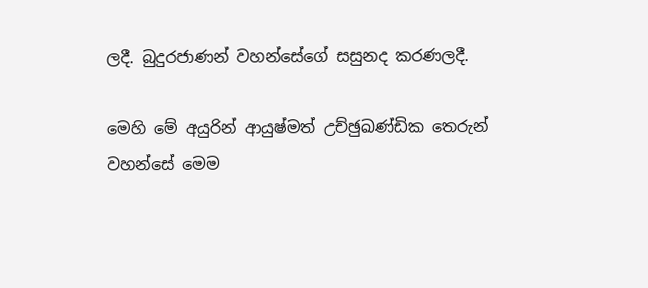ලදී. බුදුරජාණන් වහන්සේගේ සසුනද කරණලදී.

මෙහි මේ අයුරින් ආයුෂ්මත් උච්ඡුඛණ්ඩික තෙරුන් වහන්සේ මෙම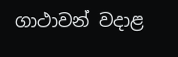ගාථාවන් වදාළ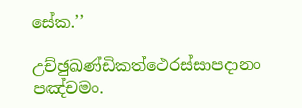සේක.’’

උච්ඡුඛණ්ඩිකත්ථෙරස්සාපදානං පඤ්චමං.